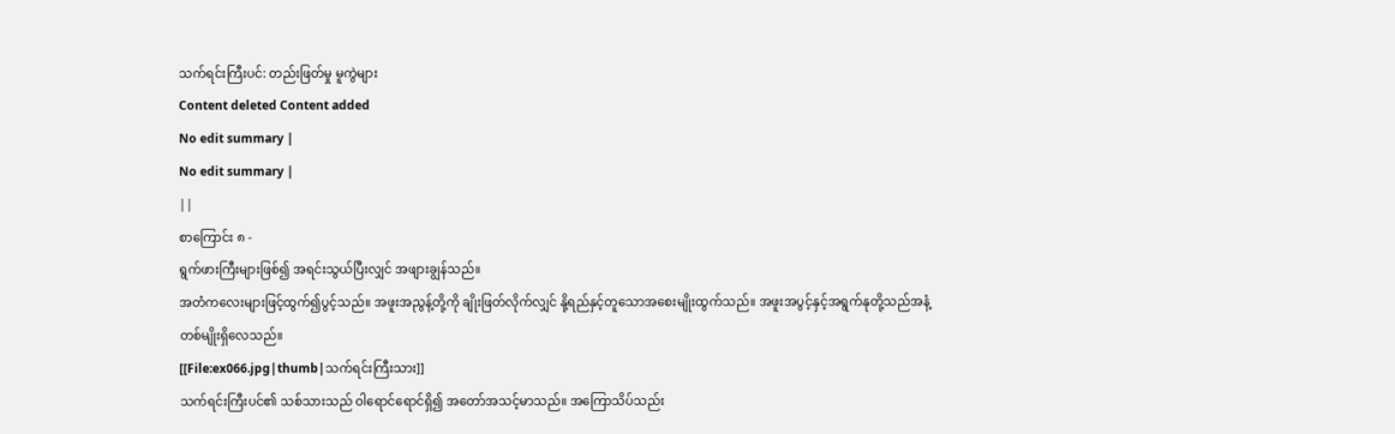သက်ရင်းကြီးပင်: တည်းဖြတ်မှု မူကွဲများ
Content deleted Content added
No edit summary |
No edit summary |
||
စာကြောင်း ၈ -
ရွက်ဖားကြီးများဖြစ်၍ အရင်းသွယ်ပြီးလျှင် အဖျားချွန်သည်။
အတံကလေးများဖြင့်ထွက်၍ပွင့်သည်။ အဖူးအညွန့်တို့ကို ချိုးဖြတ်လိုက်လျှင် နို့ရည်နှင့်တူသောအစေးမျိုးထွက်သည်။ အဖူးအပွင့်နှင့်အရွက်နုတို့သည်အနံ့တစ်မျိုးရှိလေသည်။
[[File:ex066.jpg|thumb|သက်ရင်းကြီးသား]]
သက်ရင်းကြီးပင်၏ သစ်သားသည် ဝါရောင်ရောင်ရှိ၍ အတော်အသင့်မာသည်။ အကြောသိပ်သည်း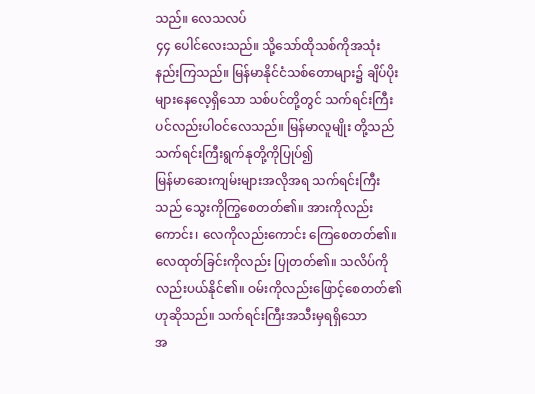သည်။ လေသလပ်
၄၄ ပေါင်လေးသည်။ သို့သော်ထိုသစ်ကိုအသုံးနည်းကြသည်။ မြန်မာနိုင်ငံသစ်တောများ၌ ချိပ်ပိုးများနေလေ့ရှိသော သစ်ပင်တို့တွင် သက်ရင်းကြီးပင်လည်းပါဝင်လေသည်။ မြန်မာလူမျိုး တို့သည် သက်ရင်းကြီးရွက်နုတို့ကိုပြုပ်၍
မြန်မာဆေးကျမ်းများအလိုအရ သက်ရင်းကြီးသည် သွေးကိုကြွစေတတ်၏။ အားကိုလည်းကောင်း၊ လေကိုလည်းကောင်း ကြေစေတတ်၏။ လေထုတ်ခြင်းကိုလည်း ပြုတတ်၏။ သလိပ်ကိုလည်းပယ်နိုင်၏။ ဝမ်းကိုလည်းဖြောင့်စေတတ်၏ဟုဆိုသည်။ သက်ရင်းကြီးအသီးမှရရှိသော
အ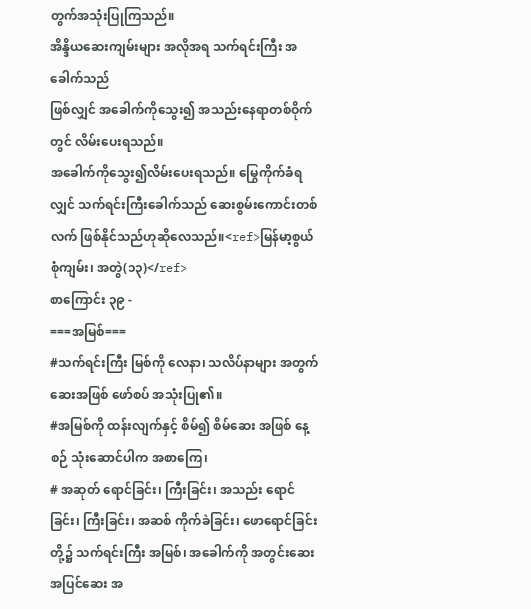တွက်အသုံးပြုကြသည်။
အိန္ဒိယဆေးကျမ်းများ အလိုအရ သက်ရင်းကြီး အခေါက်သည်
ဖြစ်လျှင် အခေါက်ကိုသွေး၍ အသည်းနေရာတစ်ဝိုက်တွင် လိမ်းပေးရသည်။
အခေါက်ကိုသွေး၍လိမ်းပေးရသည်။ မြွေကိုက်ခံရလျှင် သက်ရင်းကြီးခေါက်သည် ဆေးစွမ်းကောင်းတစ်လက် ဖြစ်နိုင်သည်ဟုဆိုလေသည်။<ref>မြန်မာ့စွယ်စုံကျမ်း၊ အတွဲ(၁၃)</ref>
စာကြောင်း ၃၉ -
===အမြစ်===
#သက်ရင်းကြီး မြစ်ကို လေနာ၊ သလိပ်နာများ အတွက် ဆေးအဖြစ် ဖော်စပ် အသုံးပြု၏။
#အမြစ်ကို ထန်းလျက်နှင့် စိမ်၍ စိမ်ဆေး အဖြစ် နေ့စဉ် သုံးဆောင်ပါက အစာကြေ၊
# အဆုတ် ရောင်ခြင်း၊ ကြီးခြင်း၊ အသည်း ရောင်ခြင်း၊ ကြီးခြင်း၊ အဆစ် ကိုက်ခဲခြင်း၊ ဖောရောင်ခြင်း တို့၌ သက်ရင်းကြီး အမြစ်၊ အခေါက်ကို အတွင်းဆေး အပြင်ဆေး အ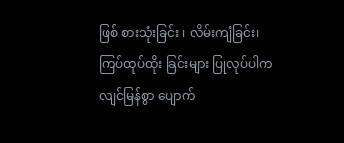ဖြစ် စားသုံးခြင်း ၊ လိမ်းကျံခြင်း၊ ကြပ်ထုပ်ထိုး ခြင်းများ ပြုလုပ်ပါက လျင်မြန်စွာ ပျောက်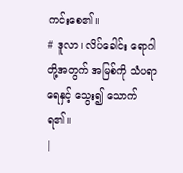ကင်းစေ၏။
# ဒူလာ၊ လိပ်ခေါင်း ရောဂါ တို့အတွက် အမြစ်ကို သံပရာရေနှင့် သွေး၍ သောက်ရ၏။
|